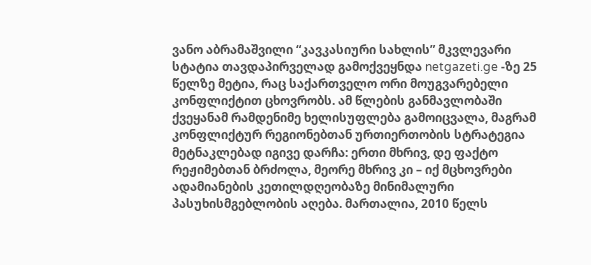ვანო აბრამაშვილი “კავკასიური სახლის” მკვლევარი სტატია თავდაპირველად გამოქვეყნდა netgazeti.ge -ზე 25 წელზე მეტია, რაც საქართველო ორი მოუგვარებელი კონფლიქტით ცხოვრობს. ამ წლების განმავლობაში ქვეყანამ რამდენიმე ხელისუფლება გამოიცვალა, მაგრამ კონფლიქტურ რეგიონებთან ურთიერთობის სტრატეგია მეტნაკლებად იგივე დარჩა: ერთი მხრივ, დე ფაქტო რეჟიმებთან ბრძოლა, მეორე მხრივ კი – იქ მცხოვრები ადამიანების კეთილდღეობაზე მინიმალური პასუხისმგებლობის აღება. მართალია, 2010 წელს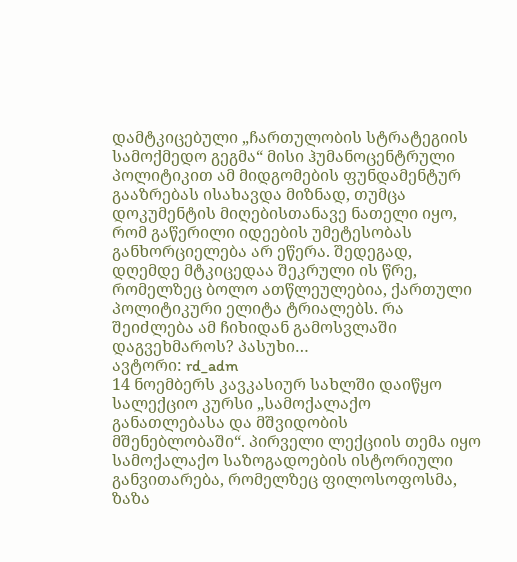დამტკიცებული „ჩართულობის სტრატეგიის სამოქმედო გეგმა“ მისი ჰუმანოცენტრული პოლიტიკით ამ მიდგომების ფუნდამენტურ გააზრებას ისახავდა მიზნად, თუმცა დოკუმენტის მიღებისთანავე ნათელი იყო, რომ გაწერილი იდეების უმეტესობას განხორციელება არ ეწერა. შედეგად, დღემდე მტკიცედაა შეკრული ის წრე, რომელზეც ბოლო ათწლეულებია, ქართული პოლიტიკური ელიტა ტრიალებს. რა შეიძლება ამ ჩიხიდან გამოსვლაში დაგვეხმაროს? პასუხი…
ავტორი: rd_adm
14 ნოემბერს კავკასიურ სახლში დაიწყო სალექციო კურსი „სამოქალაქო განათლებასა და მშვიდობის მშენებლობაში“. პირველი ლექციის თემა იყო სამოქალაქო საზოგადოების ისტორიული განვითარება, რომელზეც ფილოსოფოსმა, ზაზა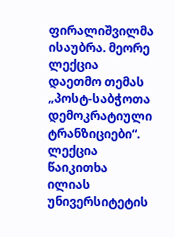ფირალიშვილმა ისაუბრა. მეორე ლექცია დაეთმო თემას „პოსტ-საბჭოთა დემოკრატიული ტრანზიციები“. ლექცია წაიკითხა ილიას უნივერსიტეტის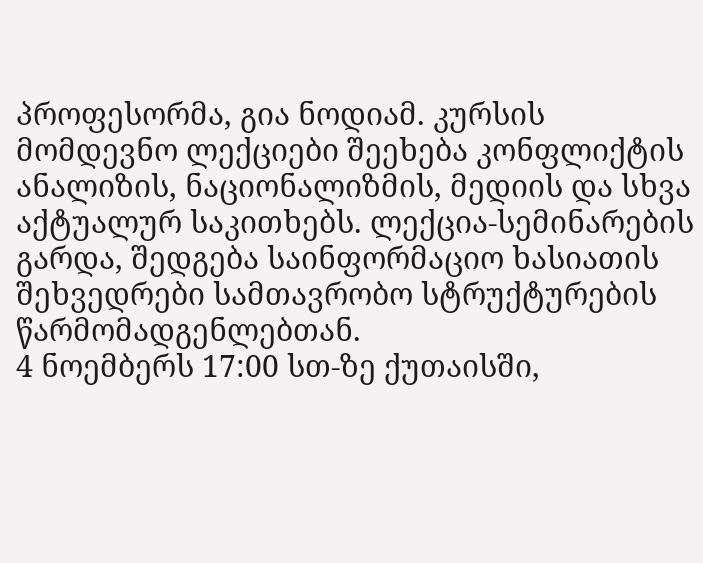პროფესორმა, გია ნოდიამ. კურსის მომდევნო ლექციები შეეხება კონფლიქტის ანალიზის, ნაციონალიზმის, მედიის და სხვა აქტუალურ საკითხებს. ლექცია-სემინარების გარდა, შედგება საინფორმაციო ხასიათის შეხვედრები სამთავრობო სტრუქტურების წარმომადგენლებთან.
4 ნოემბერს 17:00 სთ-ზე ქუთაისში,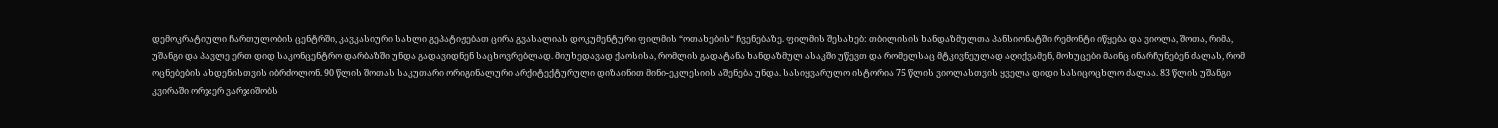დემოკრატიული ჩართულობის ცენტრში, კავკასიური სახლი გეპატიჟებათ ცირა გვასალიას დოკუმენტური ფილმის “ოთახების“ ჩვენებაზე. ფილმის შესახებ: თბილისის ხანდაზმულთა პანსიონატში რემონტი იწყება და ვიოლა, შოთა, რიმა, უშანგი და პავლე ერთ დიდ საკონცენტრო დარბაზში უნდა გადავიდნენ საცხოვრებლად. მიუხედავად ქაოსისა, რომლის გადატანა ხანდაზმულ ასაკში უწევთ და რომელსაც მტკივნეულად აღიქვამენ, მოხუცები მაინც ინარჩუნებენ ძალას, რომ ოცნებების ახდენისთვის იბრძოლონ. 90 წლის შოთას საკუთარი ორიგინალური არქიტექტურული დიზაინით მინი-ეკლესიის აშენება უნდა. სასიყვარულო ისტორია 75 წლის ვიოლასთვის ყველა დიდი სასიცოცხლო ძალაა. 83 წლის უშანგი კვირაში ორჯერ ვარჯიშობს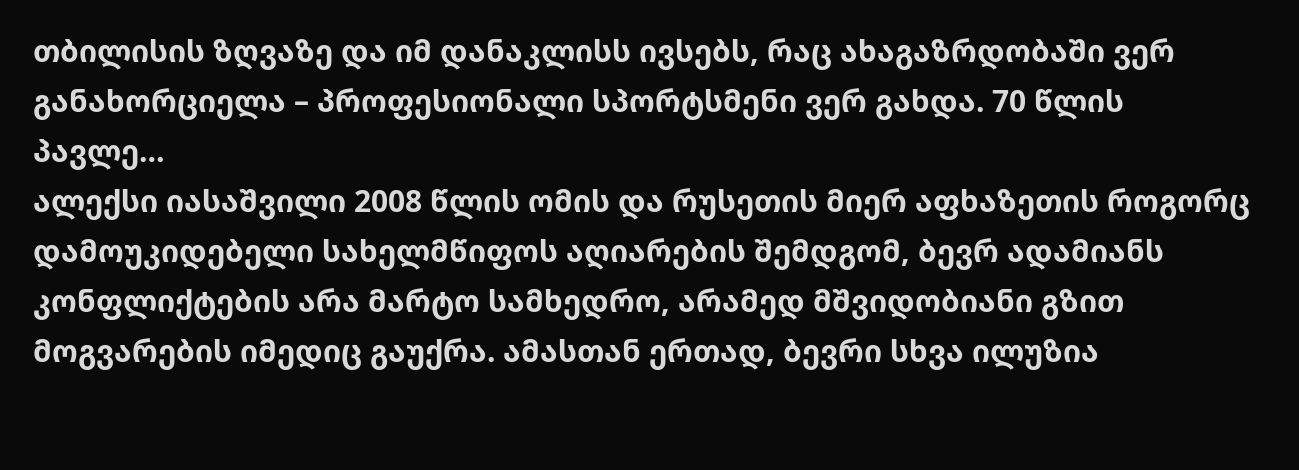თბილისის ზღვაზე და იმ დანაკლისს ივსებს, რაც ახაგაზრდობაში ვერ განახორციელა – პროფესიონალი სპორტსმენი ვერ გახდა. 70 წლის პავლე…
ალექსი იასაშვილი 2008 წლის ომის და რუსეთის მიერ აფხაზეთის როგორც დამოუკიდებელი სახელმწიფოს აღიარების შემდგომ, ბევრ ადამიანს კონფლიქტების არა მარტო სამხედრო, არამედ მშვიდობიანი გზით მოგვარების იმედიც გაუქრა. ამასთან ერთად, ბევრი სხვა ილუზია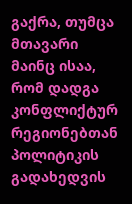გაქრა, თუმცა მთავარი მაინც ისაა, რომ დადგა კონფლიქტურ რეგიონებთან პოლიტიკის გადახედვის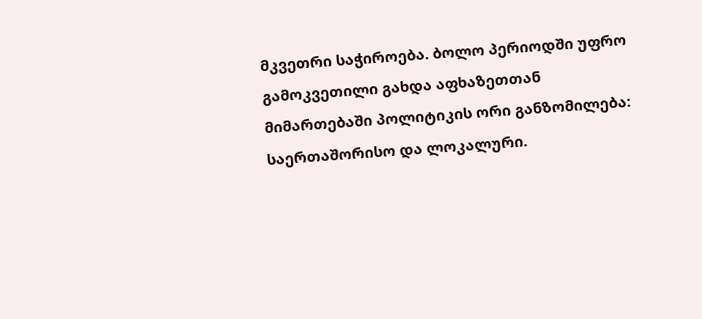მკვეთრი საჭიროება. ბოლო პერიოდში უფრო გამოკვეთილი გახდა აფხაზეთთან მიმართებაში პოლიტიკის ორი განზომილება: საერთაშორისო და ლოკალური.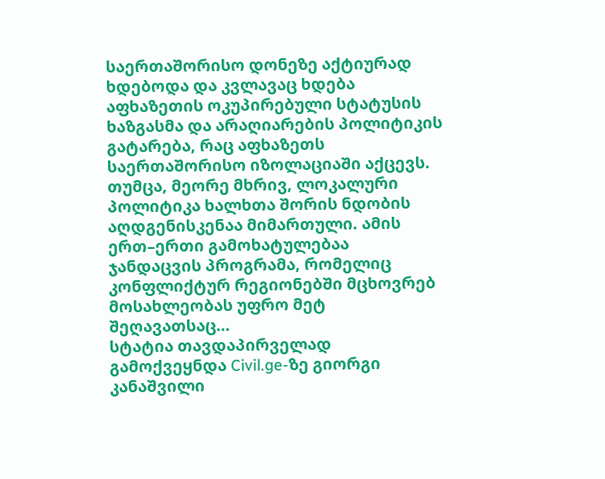საერთაშორისო დონეზე აქტიურად ხდებოდა და კვლავაც ხდება აფხაზეთის ოკუპირებული სტატუსის ხაზგასმა და არაღიარების პოლიტიკის გატარება, რაც აფხაზეთს საერთაშორისო იზოლაციაში აქცევს. თუმცა, მეორე მხრივ, ლოკალური პოლიტიკა ხალხთა შორის ნდობის აღდგენისკენაა მიმართული. ამის ერთ–ერთი გამოხატულებაა ჯანდაცვის პროგრამა, რომელიც კონფლიქტურ რეგიონებში მცხოვრებ მოსახლეობას უფრო მეტ შეღავათსაც…
სტატია თავდაპირველად გამოქვეყნდა Civil.ge-ზე გიორგი კანაშვილი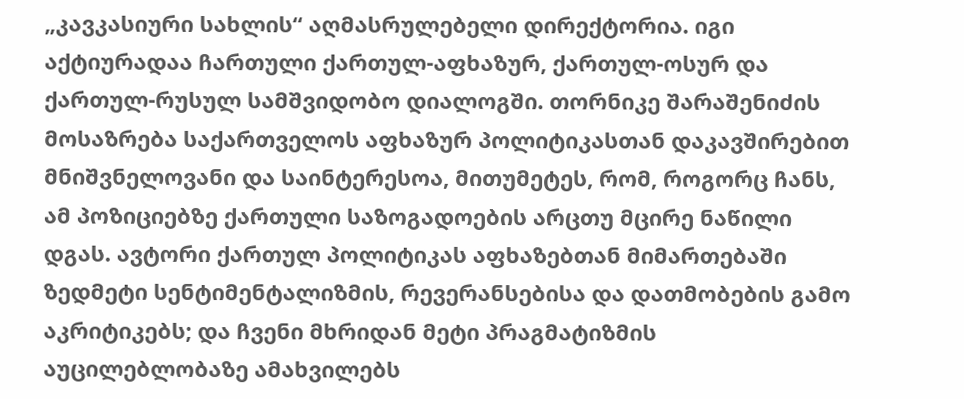„კავკასიური სახლის“ აღმასრულებელი დირექტორია. იგი აქტიურადაა ჩართული ქართულ-აფხაზურ, ქართულ-ოსურ და ქართულ-რუსულ სამშვიდობო დიალოგში. თორნიკე შარაშენიძის მოსაზრება საქართველოს აფხაზურ პოლიტიკასთან დაკავშირებით მნიშვნელოვანი და საინტერესოა, მითუმეტეს, რომ, როგორც ჩანს, ამ პოზიციებზე ქართული საზოგადოების არცთუ მცირე ნაწილი დგას. ავტორი ქართულ პოლიტიკას აფხაზებთან მიმართებაში ზედმეტი სენტიმენტალიზმის, რევერანსებისა და დათმობების გამო აკრიტიკებს; და ჩვენი მხრიდან მეტი პრაგმატიზმის აუცილებლობაზე ამახვილებს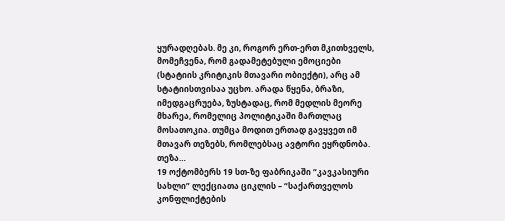ყურადღებას. მე კი, როგორ ერთ-ერთ მკითხველს, მომეჩვენა, რომ გადამეტებული ემოციები (სტატიის კრიტიკის მთავარი ობიექტი), არც ამ სტატიისთვისაა უცხო. არადა წყენა, ბრაზი, იმედგაცრუება, ზუსტადაც, რომ მედლის მეორე მხარეა, რომელიც პოლიტიკაში მართლაც მოსათოკია. თუმცა მოდით ერთად გავყვეთ იმ მთავარ თეზებს, რომლებსაც ავტორი ეყრდნობა. თეზა…
19 ოქტომბერს 19 სთ-ზე ფაბრიკაში “კავკასიური სახლი” ლექციათა ციკლის – “საქართველოს კონფლიქტების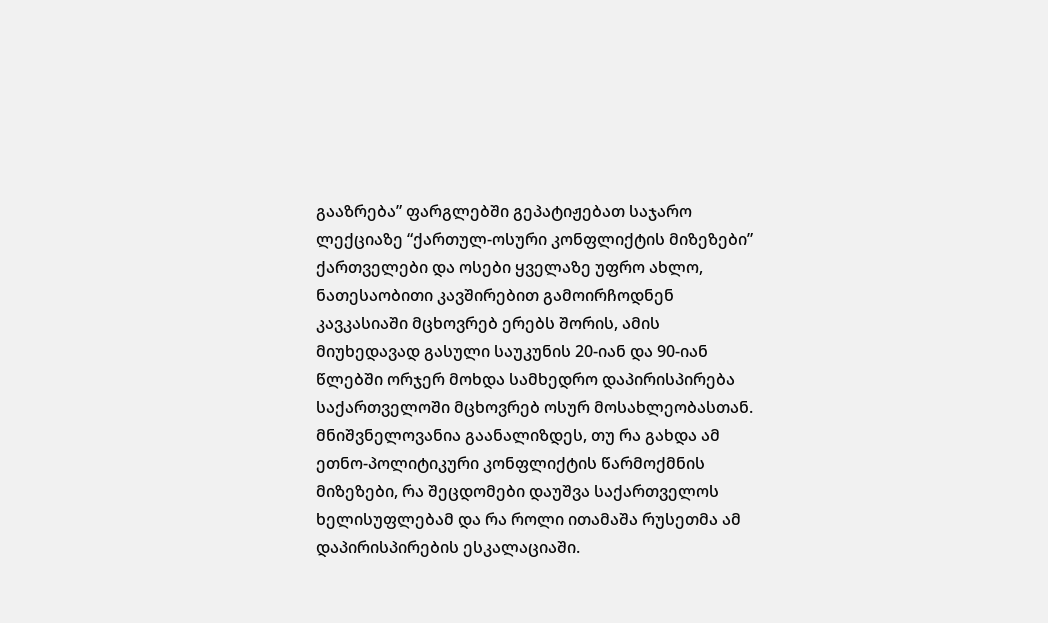გააზრება” ფარგლებში გეპატიჟებათ საჯარო ლექციაზე “ქართულ-ოსური კონფლიქტის მიზეზები” ქართველები და ოსები ყველაზე უფრო ახლო, ნათესაობითი კავშირებით გამოირჩოდნენ კავკასიაში მცხოვრებ ერებს შორის, ამის მიუხედავად გასული საუკუნის 20-იან და 90-იან წლებში ორჯერ მოხდა სამხედრო დაპირისპირება საქართველოში მცხოვრებ ოსურ მოსახლეობასთან. მნიშვნელოვანია გაანალიზდეს, თუ რა გახდა ამ ეთნო-პოლიტიკური კონფლიქტის წარმოქმნის მიზეზები, რა შეცდომები დაუშვა საქართველოს ხელისუფლებამ და რა როლი ითამაშა რუსეთმა ამ დაპირისპირების ესკალაციაში.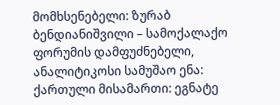მომხსენებელი: ზურაბ ბენდიანიშვილი – სამოქალაქო ფორუმის დამფუძნებელი, ანალიტიკოსი სამუშაო ენა: ქართული მისამართი: ეგნატე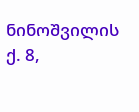ნინოშვილის ქ. 8,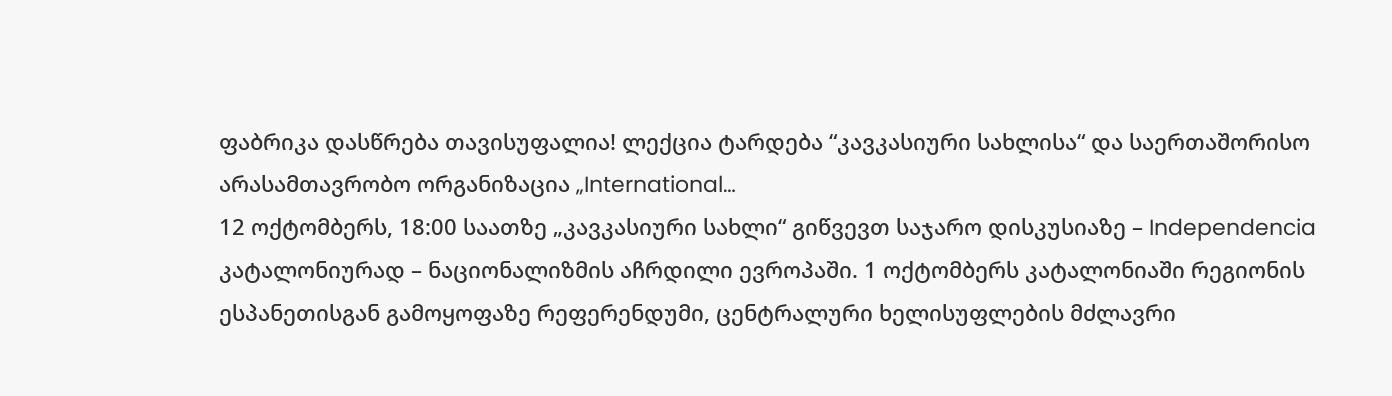ფაბრიკა დასწრება თავისუფალია! ლექცია ტარდება “კავკასიური სახლისა“ და საერთაშორისო არასამთავრობო ორგანიზაცია „International…
12 ოქტომბერს, 18:00 საათზე „კავკასიური სახლი“ გიწვევთ საჯარო დისკუსიაზე – Independencia კატალონიურად – ნაციონალიზმის აჩრდილი ევროპაში. 1 ოქტომბერს კატალონიაში რეგიონის ესპანეთისგან გამოყოფაზე რეფერენდუმი, ცენტრალური ხელისუფლების მძლავრი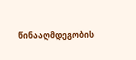წინააღმდეგობის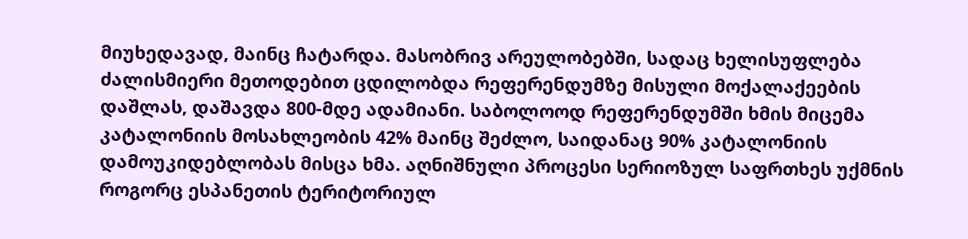მიუხედავად, მაინც ჩატარდა. მასობრივ არეულობებში, სადაც ხელისუფლება ძალისმიერი მეთოდებით ცდილობდა რეფერენდუმზე მისული მოქალაქეების დაშლას, დაშავდა 800-მდე ადამიანი. საბოლოოდ რეფერენდუმში ხმის მიცემა კატალონიის მოსახლეობის 42% მაინც შეძლო, საიდანაც 90% კატალონიის დამოუკიდებლობას მისცა ხმა. აღნიშნული პროცესი სერიოზულ საფრთხეს უქმნის როგორც ესპანეთის ტერიტორიულ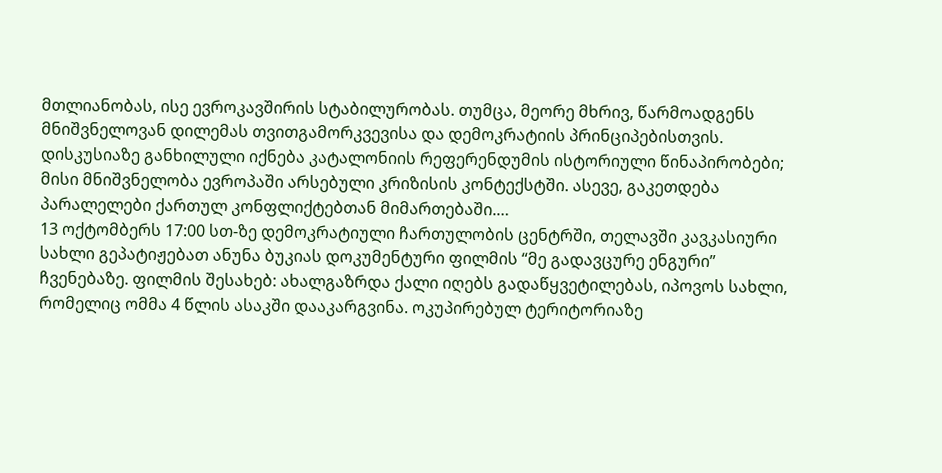მთლიანობას, ისე ევროკავშირის სტაბილურობას. თუმცა, მეორე მხრივ, წარმოადგენს მნიშვნელოვან დილემას თვითგამორკვევისა და დემოკრატიის პრინციპებისთვის. დისკუსიაზე განხილული იქნება კატალონიის რეფერენდუმის ისტორიული წინაპირობები; მისი მნიშვნელობა ევროპაში არსებული კრიზისის კონტექსტში. ასევე, გაკეთდება პარალელები ქართულ კონფლიქტებთან მიმართებაში.…
13 ოქტომბერს 17:00 სთ-ზე დემოკრატიული ჩართულობის ცენტრში, თელავში კავკასიური სახლი გეპატიჟებათ ანუნა ბუკიას დოკუმენტური ფილმის “მე გადავცურე ენგური” ჩვენებაზე. ფილმის შესახებ: ახალგაზრდა ქალი იღებს გადაწყვეტილებას, იპოვოს სახლი, რომელიც ომმა 4 წლის ასაკში დააკარგვინა. ოკუპირებულ ტერიტორიაზე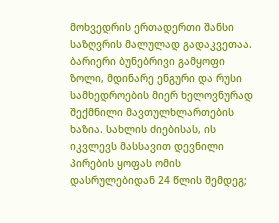მოხვედრის ერთადერთი შანსი საზღვრის მალულად გადაკვეთაა. ბარიერი ბუნებრივი გამყოფი ზოლი, მდინარე ენგური და რუსი სამხედროების მიერ ხელოვნურად შექმნილი მავთულხლართების ხაზია. სახლის ძიებისას, ის იკვლევს მასსავით დევნილი პირების ყოფას ომის დასრულებიდან 24 წლის შემდეგ;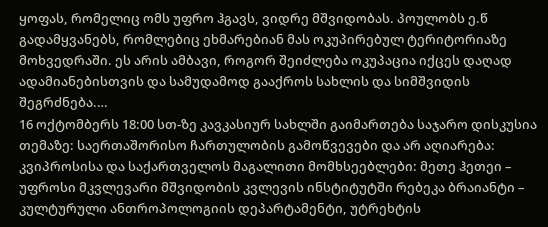ყოფას, რომელიც ომს უფრო ჰგავს, ვიდრე მშვიდობას. პოულობს ე.წ გადამყვანებს, რომლებიც ეხმარებიან მას ოკუპირებულ ტერიტორიაზე მოხვედრაში. ეს არის ამბავი, როგორ შეიძლება ოკუპაცია იქცეს დაღად ადამიანებისთვის და სამუდამოდ გააქროს სახლის და სიმშვიდის შეგრძნება.…
16 ოქტომბერს 18:00 სთ-ზე კავკასიურ სახლში გაიმართება საჯარო დისკუსია თემაზე: საერთაშორისო ჩართულობის გამოწვევები და არ აღიარება: კვიპროსისა და საქართველოს მაგალითი მომხსეებლები: მეთე ჰეთეი – უფროსი მკვლევარი მშვიდობის კვლევის ინსტიტუტში რებეკა ბრაიანტი – კულტურული ანთროპოლოგიის დეპარტამენტი, უტრეხტის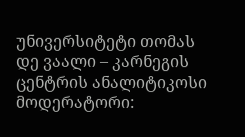უნივერსიტეტი თომას დე ვაალი – კარნეგის ცენტრის ანალიტიკოსი მოდერატორი: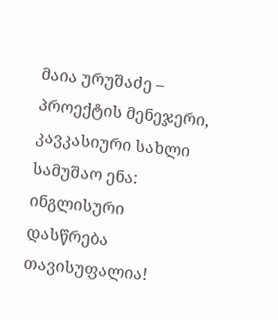მაია ურუშაძე – პროექტის მენეჯერი, კავკასიური სახლი სამუშაო ენა: ინგლისური დასწრება თავისუფალია!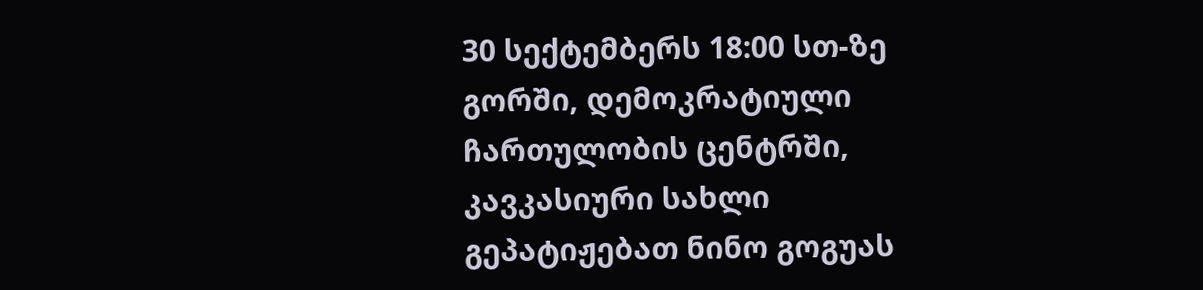30 სექტემბერს 18:00 სთ-ზე გორში, დემოკრატიული ჩართულობის ცენტრში, კავკასიური სახლი გეპატიჟებათ ნინო გოგუას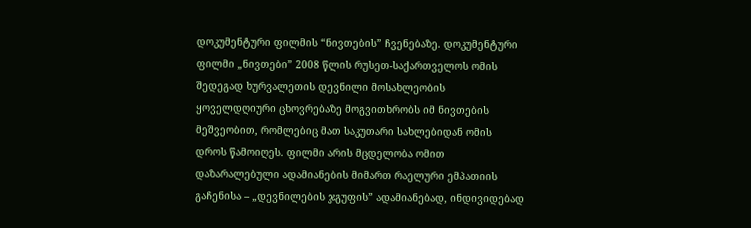დოკუმენტური ფილმის “ნივთების” ჩვენებაზე. დოკუმენტური ფილმი „ნივთები” 2008 წლის რუსეთ-საქართველოს ომის შედეგად ხურვალეთის დევნილი მოსახლეობის ყოველდღიური ცხოვრებაზე მოგვითხრობს იმ ნივთების მეშვეობით, რომლებიც მათ საკუთარი სახლებიდან ომის დროს წამოიღეს. ფილმი არის მცდელობა ომით დაზარალებული ადამიანების მიმართ რაელური ემპათიის გაჩენისა – „დევნილების ჯგუფის” ადამიანებად, ინდივიდებად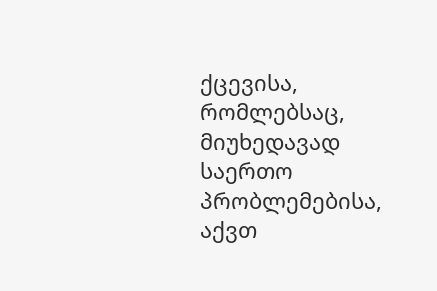ქცევისა, რომლებსაც, მიუხედავად საერთო პრობლემებისა, აქვთ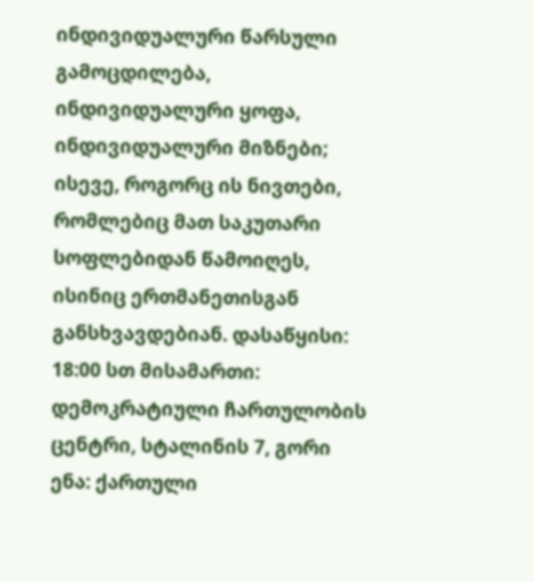ინდივიდუალური წარსული გამოცდილება, ინდივიდუალური ყოფა, ინდივიდუალური მიზნები; ისევე, როგორც ის ნივთები, რომლებიც მათ საკუთარი სოფლებიდან წამოიღეს, ისინიც ერთმანეთისგან განსხვავდებიან. დასაწყისი: 18:00 სთ მისამართი: დემოკრატიული ჩართულობის ცენტრი, სტალინის 7, გორი ენა: ქართული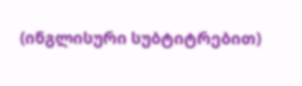(ინგლისური სუბტიტრებით)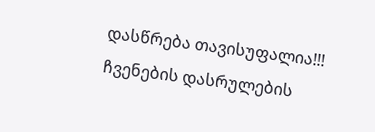დასწრება თავისუფალია!!! ჩვენების დასრულების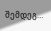შემდეგ…